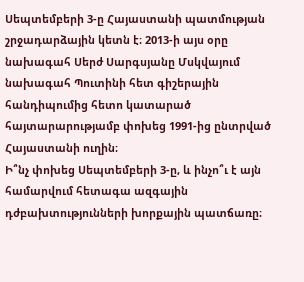Սեպտեմբերի 3-ը Հայաստանի պատմության շրջադարձային կետն է։ 2013-ի այս օրը նախագահ Սերժ Սարգսյանը Մսկվայում նախագահ Պուտինի հետ գիշերային հանդիպումից հետո կատարած հայտարարությամբ փոխեց 1991-ից ընտրված Հայաստանի ուղին։
Ի՞նչ փոխեց Սեպտեմբերի 3-ը, և ինչո՞ւ է այն համարվում հետագա ազգային դժբախտությունների խորքային պատճառը։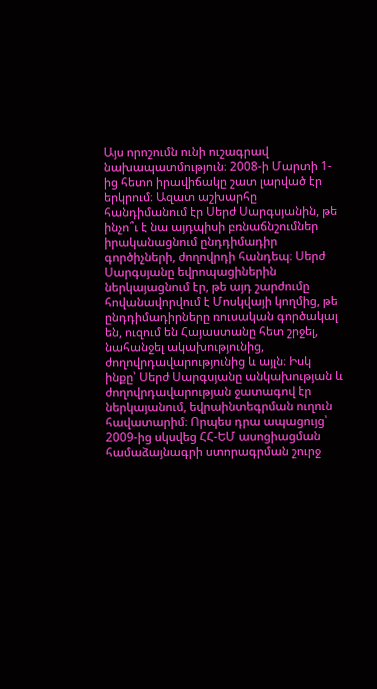Այս որոշումն ունի ուշագրավ նախապատմություն։ 2008-ի Մարտի 1-ից հետո իրավիճակը շատ լարված էր երկրում։ Ազատ աշխարհը հանդիմանում էր Սերժ Սարգսյանին, թե ինչո՞ւ է նա այդպիսի բռնաճնշումներ իրականացնում ընդդիմադիր գործիչների, ժողովրդի հանդեպ։ Սերժ Սարգսյանը եվրոպացիներին ներկայացնում էր, թե այդ շարժումը հովանավորվում է Մոսկվայի կողմից, թե ընդդիմադիրները ռուսական գործակալ են, ուզում են Հայաստանը հետ շրջել, նահանջել ակախությունից, ժողովրդավարությունից և այլն։ Իսկ ինքը՝ Սերժ Սարգսյանը անկախության և ժողովրդավարության ջատագով էր ներկայանում, եվրաինտեգրման ուղուն հավատարիմ։ Որպես դրա ապացույց՝ 2009-ից սկսվեց ՀՀ-ԵՄ ասոցիացման համաձայնագրի ստորագրման շուրջ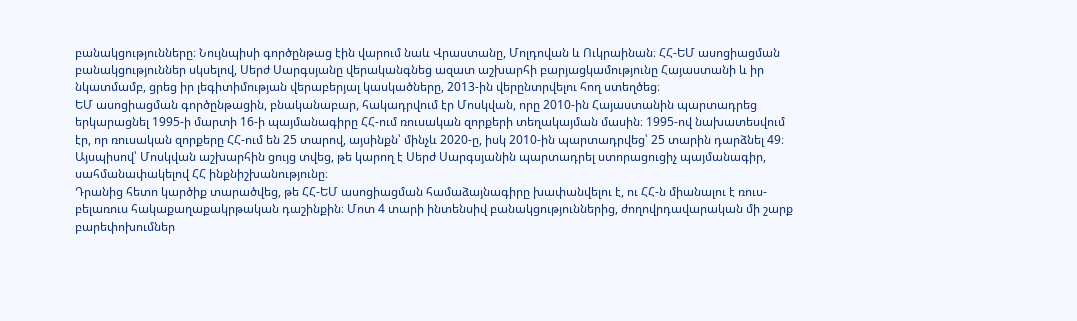բանակցությունները։ Նույնպիսի գործընթաց էին վարում նաև Վրաստանը, Մոլդովան և Ուկրաինան։ ՀՀ-ԵՄ ասոցիացման բանակցություններ սկսելով, Սերժ Սարգսյանը վերականգնեց ազատ աշխարհի բարյացկամությունը Հայաստանի և իր նկատմամբ, ցրեց իր լեգիտիմության վերաբերյալ կասկածները, 2013-ին վերընտրվելու հող ստեղծեց։
ԵՄ ասոցիացման գործընթացին, բնականաբար, հակադրվում էր Մոսկվան, որը 2010-ին Հայաստանին պարտադրեց երկարացնել 1995-ի մարտի 16-ի պայմանագիրը ՀՀ-ում ռուսական զորքերի տեղակայման մասին։ 1995-ով նախատեսվում էր, որ ռուսական զորքերը ՀՀ-ում են 25 տարով, այսինքն՝ մինչև 2020-ը, իսկ 2010-ին պարտադրվեց՝ 25 տարին դարձնել 49։ Այսպիսով՝ Մոսկվան աշխարհին ցույց տվեց, թե կարող է Սերժ Սարգսյանին պարտադրել ստորացուցիչ պայմանագիր, սահմանափակելով ՀՀ ինքնիշխանությունը։
Դրանից հետո կարծիք տարածվեց, թե ՀՀ-ԵՄ ասոցիացման համաձայնագիրը խափանվելու է, ու ՀՀ-ն միանալու է ռուս-բելառուս հակաքաղաքակրթական դաշինքին։ Մոտ 4 տարի ինտենսիվ բանակցություններից, ժողովրդավարական մի շարք բարեփոխումներ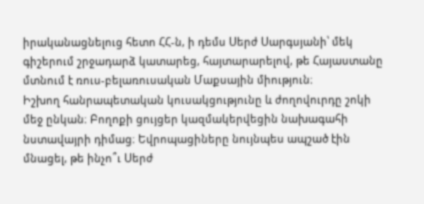իրականացնելուց հետո ՀՀ-ն, ի դեմս Սերժ Սարգսյանի՝ մեկ գիշերում շրջադարձ կատարեց, հայտարարելով, թե Հայաստանը մտնում է ռուս-բելառուսական Մաքսային միություն։
Իշխող հանրապետական կուսակցությունը և ժողովուրդը շոկի մեջ ընկան։ Բողոքի ցույցեր կազմակերվեցին նախագահի նստավայրի դիմաց։ Եվրոպացիները նույնպես ապշած էին մնացել, թե ինչո՞ւ Սերժ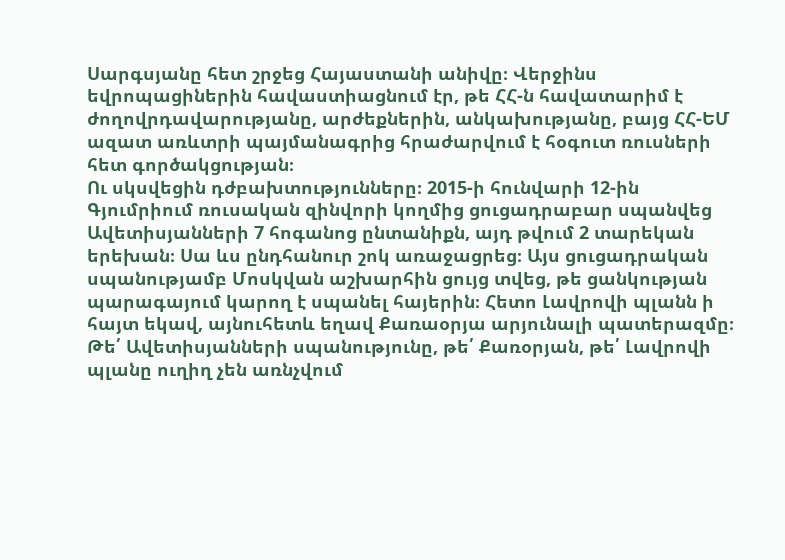Սարգսյանը հետ շրջեց Հայաստանի անիվը։ Վերջինս եվրոպացիներին հավաստիացնում էր, թե ՀՀ-ն հավատարիմ է ժողովրդավարությանը, արժեքներին, անկախությանը, բայց ՀՀ-ԵՄ ազատ առևտրի պայմանագրից հրաժարվում է հօգուտ ռուսների հետ գործակցության։
Ու սկսվեցին դժբախտությունները։ 2015-ի հունվարի 12-ին Գյումրիում ռուսական զինվորի կողմից ցուցադրաբար սպանվեց Ավետիսյանների 7 հոգանոց ընտանիքն, այդ թվում 2 տարեկան երեխան։ Սա ևս ընդհանուր շոկ առաջացրեց։ Այս ցուցադրական սպանությամբ Մոսկվան աշխարհին ցույց տվեց, թե ցանկության պարագայում կարող է սպանել հայերին։ Հետո Լավրովի պլանն ի հայտ եկավ, այնուհետև եղավ Քառաօրյա արյունալի պատերազմը։
Թե՛ Ավետիսյանների սպանությունը, թե՛ Քառօրյան, թե՛ Լավրովի պլանը ուղիղ չեն առնչվում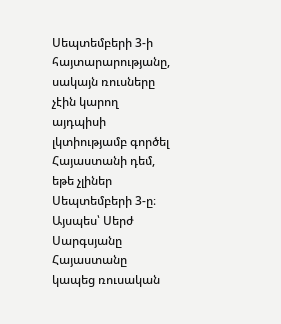Սեպտեմբերի 3-ի հայտարարությանը, սակայն ռուսները չէին կարող այդպիսի լկտիությամբ գործել Հայաստանի դեմ, եթե չլիներ Սեպտեմբերի 3-ը։
Այսպես՝ Սերժ Սարգսյանը Հայաստանը կապեց ռուսական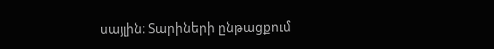սայլին։ Տարիների ընթացքում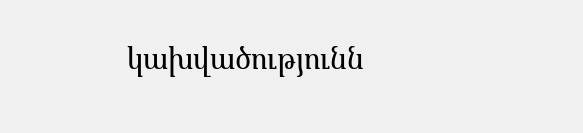կախվածությունն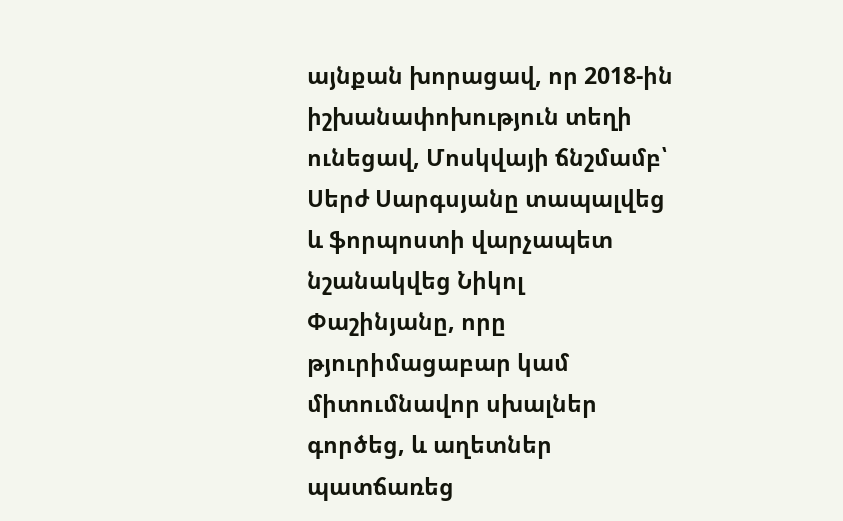այնքան խորացավ, որ 2018-ին իշխանափոխություն տեղի ունեցավ, Մոսկվայի ճնշմամբ՝ Սերժ Սարգսյանը տապալվեց և ֆորպոստի վարչապետ նշանակվեց Նիկոլ Փաշինյանը, որը թյուրիմացաբար կամ միտումնավոր սխալներ գործեց, և աղետներ պատճառեց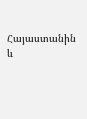Հայաստանին և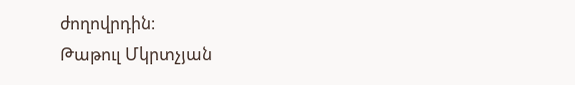ժողովրդին։
Թաթուլ Մկրտչյան